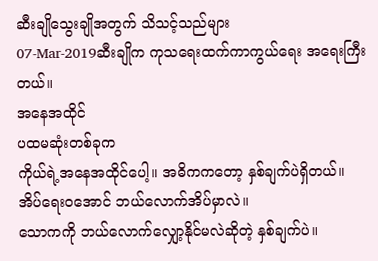ဆီးချိုသွေးချိုအတွက် သိသင့်သည်များ
07-Mar-2019ဆီးချိုက ကုသရေးထက်ကာကွယ်ရေး အရေးကြီးတယ်။
အနေအထိုင်
ပထမဆုံးတစ်ခုက
ကိုယ်ရဲ့အနေအထိုင်ပေါ့။ အဓိကကတော့ နှစ်ချက်ပဲရှိတယ်။ အိပ်ရေးဝအောင် ဘယ်လောက်အိပ်မှာလဲ။
သောကကို ဘယ်လောက်လျှော့နိုင်မလဲဆိုတဲ့ နှစ်ချက်ပဲ။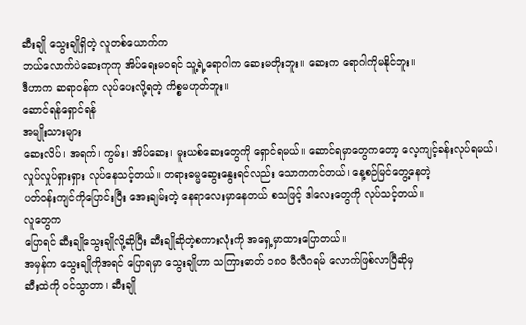ဆီးချို သွေးချိုရှိတဲ့ လူတစ်ယောက်က
ဘယ်လောက်ပဲဆေးကုကု အိပ်ရေးမဝရင် သူ့ရဲ့ရောဂါက ဆေးမတိုးဘူး။ ဆေးက ရောဂါကိုမနိုင်ဘူး။
ဒီဟာက ဆရာဝန်က လုပ်ပေးလို့ရတဲ့ ကိစ္စမဟုတ်ဘူး။
ဆောင်ရန်ရှောင်ရန်
အမျိုးသားများ
ဆေးလိပ်၊ အရက်၊ ကွမ်း၊ အိပ်ဆေး၊ မူးယစ်ဆေးတွေကို ရှောင်ရမယ်။ ဆောင်ရမှာတွေကတော့ လေ့ကျင့်ခန်းလုပ်ရမယ်၊
လှုပ်လှုပ်ရှားရှား လုပ်နေသင့်တယ်။ တရားဓမ္မဆွေးနွေးရင်လည်း သောကကင်တယ်၊ နေ့စဉ်မြင်တွေ့နေတဲ့
ပတ်ဝန်းကျင်ကိုပြောင်းပြီး အေးချမ်းတဲ့ နေရာလေးမှာနေတယ် စသဖြင့် ဒါလေးတွေကို လုပ်သင့်တယ်။
လူတွေက
ပြောရင် ဆီးချိုသွေးချိုလို့ဆိုပြီး ဆီးချိုဆိုတဲ့စကားလုံးကို အရှေ့မှာထားပြောတယ်။
အမှန်က သွေးချိုကိုအရင် ပြောရမှာ သွေးချိုဟာ သကြားဓာတ် ၁၈၀ မီလီဂရမ် လောက်ဖြစ်လာပြီဆိုမှ
ဆီးထဲကို ဝင်သွာတာ၊ ဆီးချို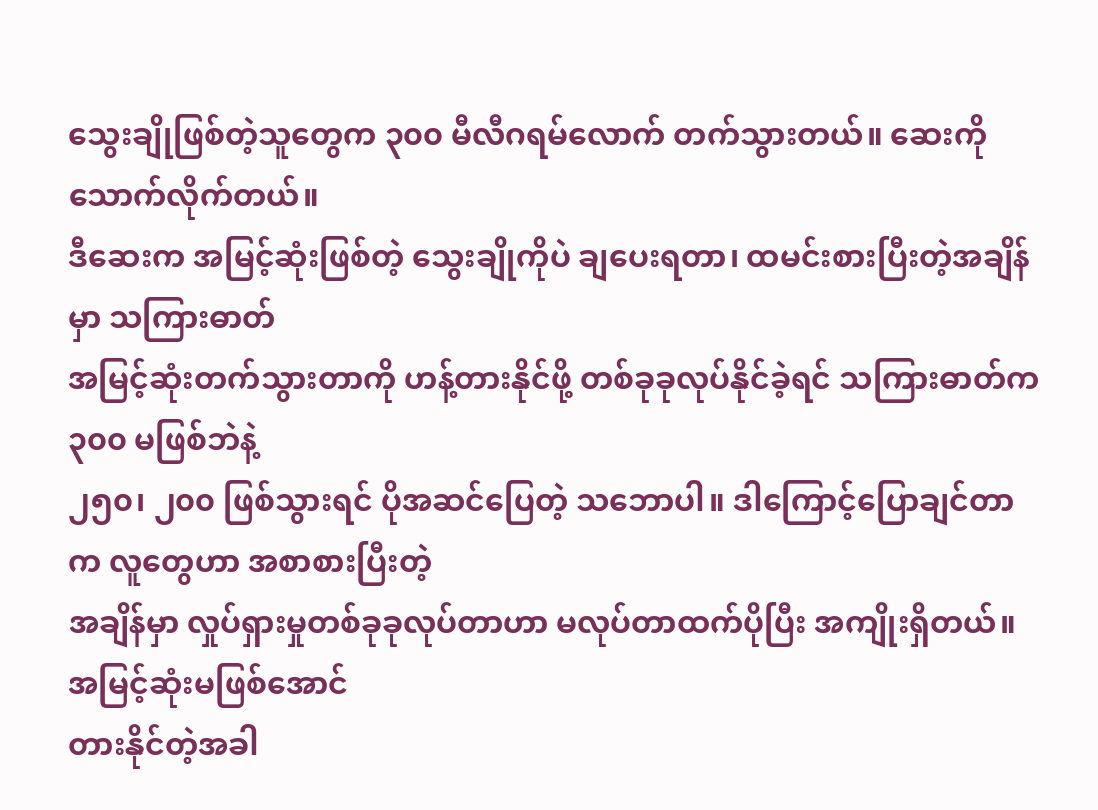သွေးချိုဖြစ်တဲ့သူတွေက ၃၀၀ မီလီဂရမ်လောက် တက်သွားတယ်။ ဆေးကိုသောက်လိုက်တယ်။
ဒီဆေးက အမြင့်ဆုံးဖြစ်တဲ့ သွေးချိုကိုပဲ ချပေးရတာ၊ ထမင်းစားပြီးတဲ့အချိန်မှာ သကြားဓာတ်
အမြင့်ဆုံးတက်သွားတာကို ဟန့်တားနိုင်ဖို့ တစ်ခုခုလုပ်နိုင်ခဲ့ရင် သကြားဓာတ်က ၃၀၀ မဖြစ်ဘဲနဲ့
၂၅၀၊ ၂၀၀ ဖြစ်သွားရင် ပိုအဆင်ပြေတဲ့ သဘောပါ။ ဒါကြောင့်ပြောချင်တာက လူတွေဟာ အစာစားပြီးတဲ့
အချိန်မှာ လှုပ်ရှားမှုတစ်ခုခုလုပ်တာဟာ မလုပ်တာထက်ပိုပြီး အကျိုးရှိတယ်။ အမြင့်ဆုံးမဖြစ်အောင်
တားနိုင်တဲ့အခါ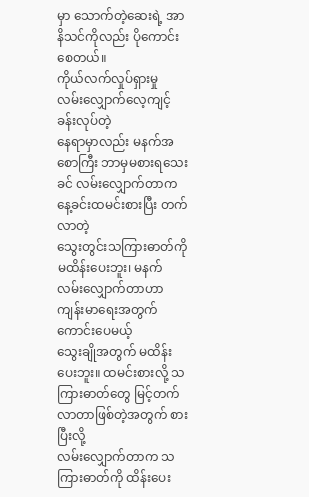မှာ သောက်တဲ့ဆေးရဲ့ အာနိသင်ကိုလည်း ပိုကောင်းစေတယ်။
ကိုယ်လက်လှုပ်ရှားမှု
လမ်းလျှောက်လေ့ကျင့်ခန်းလုပ်တဲ့
နေရာမှာလည်း မနက်အစောကြီး ဘာမှမစားရသေးခင် လမ်းလျှောက်တာက နေ့ခင်းထမင်းစားပြီး တက်လာတဲ့
သွေးတွင်းသကြားဓာတ်ကို မထိန်းပေးဘူး၊ မနက်လမ်းလျှောက်တာဟာ ကျန်းမာရေးအတွက် ကောင်းပေမယ့်
သွေးချိုအတွက် မထိန်းပေးဘူး။ ထမင်းစားလို့ သကြားဓာတ်တွေ မြင့်တက်လာတာဖြစ်တဲ့အတွက် စားပြီးလို့
လမ်းလျှောက်တာက သကြားဓာတ်ကို ထိန်းပေး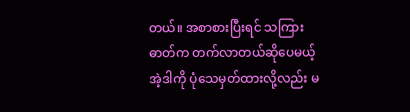တယ်။ အစာစားပြီးရင် သကြားဓာတ်က တက်လာတယ်ဆိုပေမယ့်
အဲ့ဒါကို ပုံသေမှတ်ထားလို့လည်း မ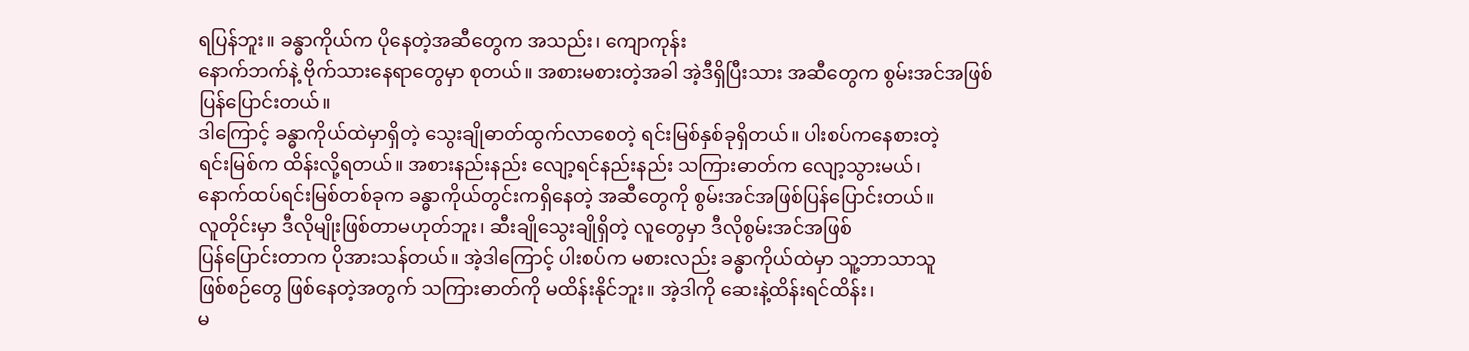ရပြန်ဘူး။ ခန္ဓာကိုယ်က ပိုနေတဲ့အဆီတွေက အသည်း၊ ကျောကုန်း
နောက်ဘက်နဲ့ ဗိုက်သားနေရာတွေမှာ စုတယ်။ အစားမစားတဲ့အခါ အဲ့ဒီရှိပြီးသား အဆီတွေက စွမ်းအင်အဖြစ်ပြန်ပြောင်းတယ်။
ဒါကြောင့် ခန္ဓာကိုယ်ထဲမှာရှိတဲ့ သွေးချိုဓာတ်ထွက်လာစေတဲ့ ရင်းမြစ်နှစ်ခုရှိတယ်။ ပါးစပ်ကနေစားတဲ့
ရင်းမြစ်က ထိန်းလို့ရတယ်။ အစားနည်းနည်း လျော့ရင်နည်းနည်း သကြားဓာတ်က လျော့သွားမယ်၊
နောက်ထပ်ရင်းမြစ်တစ်ခုက ခန္ဓာကိုယ်တွင်းကရှိနေတဲ့ အဆီတွေကို စွမ်းအင်အဖြစ်ပြန်ပြောင်းတယ်။
လူတိုင်းမှာ ဒီလိုမျိုးဖြစ်တာမဟုတ်ဘူး၊ ဆီးချိုသွေးချိုရှိတဲ့ လူတွေမှာ ဒီလိုစွမ်းအင်အဖြစ်
ပြန်ပြောင်းတာက ပိုအားသန်တယ်။ အဲ့ဒါကြောင့် ပါးစပ်က မစားလည်း ခန္ဓာကိုယ်ထဲမှာ သူ့ဘာသာသူ
ဖြစ်စဉ်တွေ ဖြစ်နေတဲ့အတွက် သကြားဓာတ်ကို မထိန်းနိုင်ဘူး။ အဲ့ဒါကို ဆေးနဲ့ထိန်းရင်ထိန်း၊
မ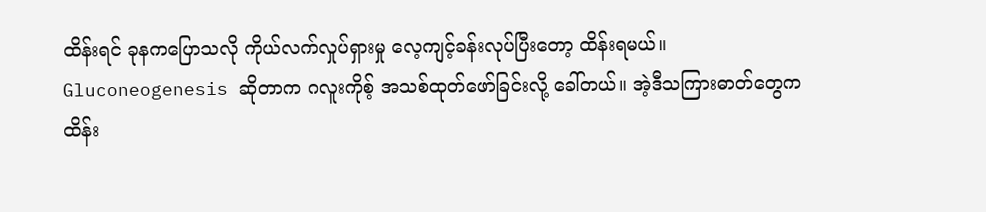ထိန်းရင် ခုနကပြောသလို ကိုယ်လက်လှုပ်ရှားမှု လေ့ကျင့်ခန်းလုပ်ပြီးတော့ ထိန်းရမယ်။
Gluconeogenesis ဆိုတာက ဂလူးကိုစ့် အသစ်ထုတ်ဖော်ခြင်းလို့ ခေါ်တယ်။ အဲ့ဒီသကြားဓာတ်တွေက
ထိန်း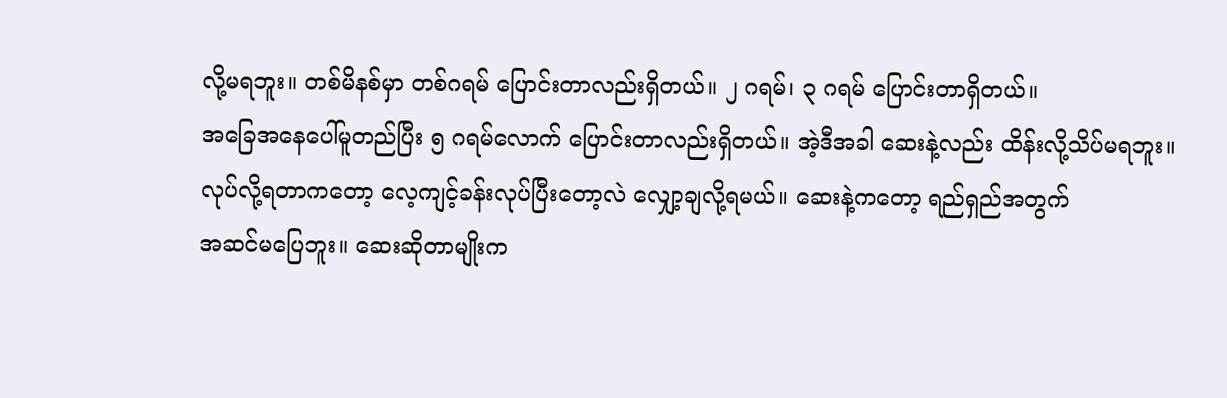လို့မရဘူး။ တစ်မိနစ်မှာ တစ်ဂရမ် ပြောင်းတာလည်းရှိတယ်။ ၂ ဂရမ်၊ ၃ ဂရမ် ပြောင်းတာရှိတယ်။
အခြေအနေပေါ်မူတည်ပြီး ၅ ဂရမ်လောက် ပြောင်းတာလည်းရှိတယ်။ အဲ့ဒီအခါ ဆေးနဲ့လည်း ထိန်းလို့သိပ်မရဘူး။
လုပ်လို့ရတာကတော့ လေ့ကျင့်ခန်းလုပ်ပြီးတော့လဲ လျှော့ချလို့ရမယ်။ ဆေးနဲ့ကတော့ ရည်ရှည်အတွက်
အဆင်မပြေဘူး။ ဆေးဆိုတာမျိုးက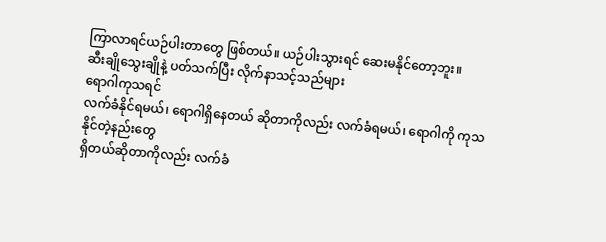ကြာလာရင်ယဉ်ပါးတာတွေ ဖြစ်တယ်။ ယဉ်ပါးသွားရင် ဆေးမနိုင်တော့ဘူး။
ဆီးချိုသွေးချိုနဲ့ ပတ်သက်ပြီး လိုက်နာသင့်သည်များ
ရောဂါကုသရင်
လက်ခံနိုင်ရမယ်၊ ရောဂါရှိနေတယ် ဆိုတာကိုလည်း လက်ခံရမယ်၊ ရောဂါကို ကုသနိုင်တဲ့နည်းတွေ
ရှိတယ်ဆိုတာကိုလည်း လက်ခံ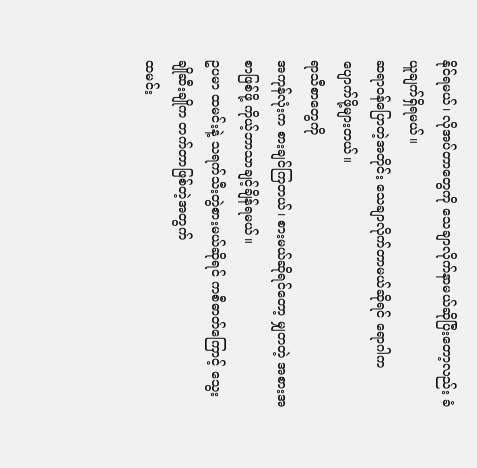နိုင်ရမယ်၊ လိုအပ်တာတွေကို သေချာလိုက်နာမယ်ဆိုပြီးတော့လည်း ခံယူချက်ရှိရမယ်။
ဆရာဝန်ပြောတဲ့အတိုင်း သေချာလိုက်တာမယ်ဆိုရင် ရောဂါက ပျောက်ဖို့များတယ်။
ရာသီစာတွေကို
အကုန်လုံးက စားချင်ကြတယ်၊ စားမယ်ဆိုရင်တော့ မျှတတဲ့ အစားအစာဖြစ်ဖို့ ကိုယ့်ဘာသာချင့်ချိန်ရမယ်။
ဥပမာ ထမင်းနဲ့ သရက်သီးတွဲစားမယ်ဆိုရင် ကစီဓာတ်ကြောင့် သွေးချိုဆီးချိုက တက်တာဖြစ်တဲ့အတွက်
ထမင်း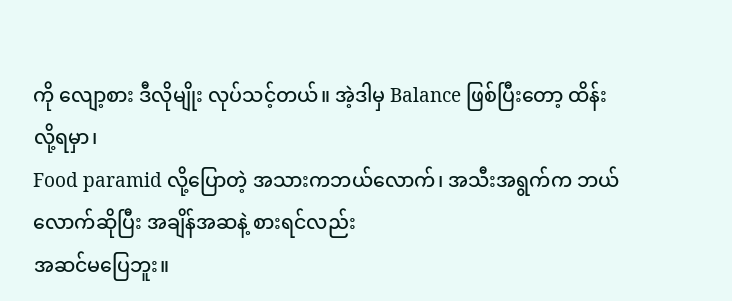ကို လျော့စား ဒီလိုမျိုး လုပ်သင့်တယ်။ အဲ့ဒါမှ Balance ဖြစ်ပြီးတော့ ထိန်းလို့ရမှာ၊
Food paramid လို့ပြောတဲ့ အသားကဘယ်လောက်၊ အသီးအရွက်က ဘယ်လောက်ဆိုပြီး အချိန်အဆနဲ့ စားရင်လည်း
အဆင်မပြေဘူး။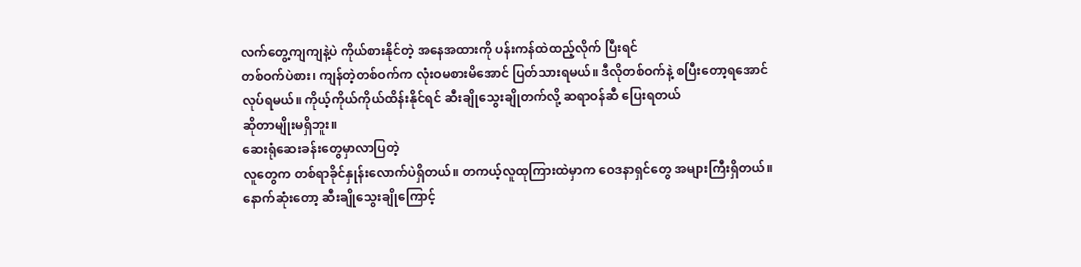လက်တွေ့ကျကျနဲ့ပဲ ကိုယ်စားနိုင်တဲ့ အနေအထားကို ပန်းကန်ထဲထည့်လိုက် ပြီးရင်
တစ်ဝက်ပဲစား၊ ကျန်တဲ့တစ်ဝက်က လုံးဝမစားမိအောင် ပြတ်သားရမယ်။ ဒီလိုတစ်ဝက်နဲ့ စပြီးတော့ရအောင်
လုပ်ရမယ်။ ကိုယ့်ကိုယ်ကိုယ်ထိန်းနိုင်ရင် ဆီးချိုသွေးချိုတက်လို့ ဆရာဝန်ဆီ ပြေးရတယ်
ဆိုတာမျိုးမရှိဘူး။
ဆေးရုံဆေးခန်းတွေမှာလာပြတဲ့
လူတွေက တစ်ရာခိုင်နှုန်းလောက်ပဲရှိတယ်။ တကယ့်လူထုကြားထဲမှာက ဝေဒနာရှင်တွေ အများကြီးရှိတယ်။
နောက်ဆုံးတော့ ဆီးချိုသွေးချိုကြောင့်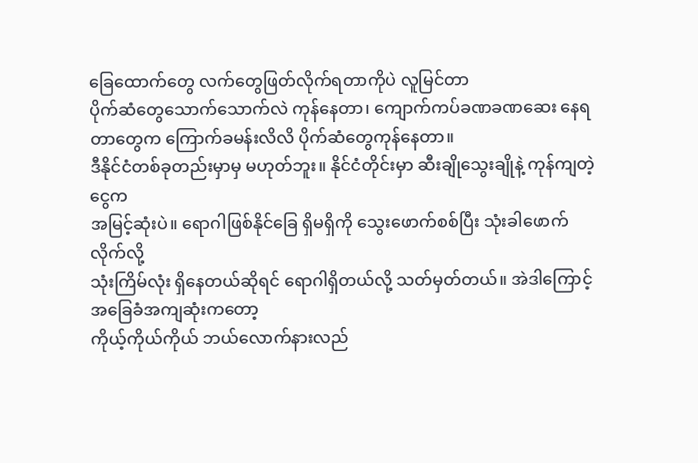ခြေထောက်တွေ လက်တွေဖြတ်လိုက်ရတာကိုပဲ လူမြင်တာ
ပိုက်ဆံတွေသောက်သောက်လဲ ကုန်နေတာ၊ ကျောက်ကပ်ခဏခဏဆေး နေရတာတွေက ကြောက်ခမန်းလိလိ ပိုက်ဆံတွေကုန်နေတာ။
ဒီနိုင်ငံတစ်ခုတည်းမှာမှ မဟုတ်ဘူး။ နိုင်ငံတိုင်းမှာ ဆီးချိုသွေးချိုနဲ့ ကုန်ကျတဲ့ငွေက
အမြင့်ဆုံးပဲ။ ရောဂါဖြစ်နိုင်ခြေ ရှိမရှိကို သွေးဖောက်စစ်ပြီး သုံးခါဖောက်လိုက်လို့
သုံးကြိမ်လုံး ရှိနေတယ်ဆိုရင် ရောဂါရှိတယ်လို့ သတ်မှတ်တယ်။ အဲဒါကြောင့် အခြေခံအကျဆုံးကတော့
ကိုယ့်ကိုယ်ကိုယ် ဘယ်လောက်နားလည်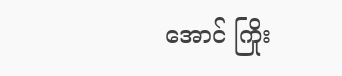အောင် ကြိုး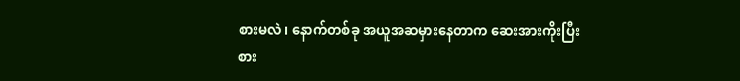စားမလဲ၊ နောက်တစ်ခု အယူအဆမှားနေတာက ဆေးအားကိုးပြီး
စား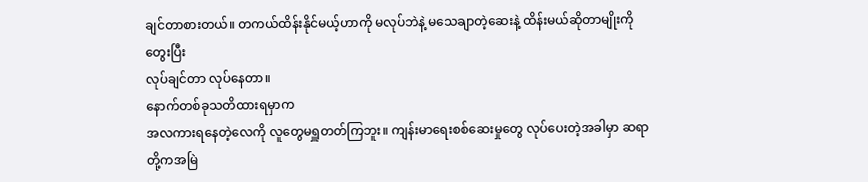ချင်တာစားတယ်။ တကယ်ထိန်းနိုင်မယ့်ဟာကို မလုပ်ဘဲနဲ့ မသေချာတဲ့ဆေးနဲ့ ထိန်းမယ်ဆိုတာမျိုးကိုတွေးပြီး
လုပ်ချင်တာ လုပ်နေတာ။
နောက်တစ်ခုသတိထားရမှာက
အလကားရနေတဲ့လေကို လူတွေမရှူတတ်ကြဘူး။ ကျန်းမာရေးစစ်ဆေးမှုတွေ လုပ်ပေးတဲ့အခါမှာ ဆရာတို့ကအမြဲ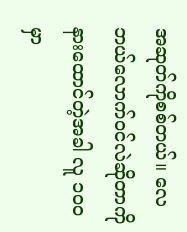အဆုတ်ကိုစစ်တယ်။ လေဘယ်လောက်ဝင်လဲဆိုတာကို နားထောင်တဲ့အခါ လူ ၁၀၀ မှာ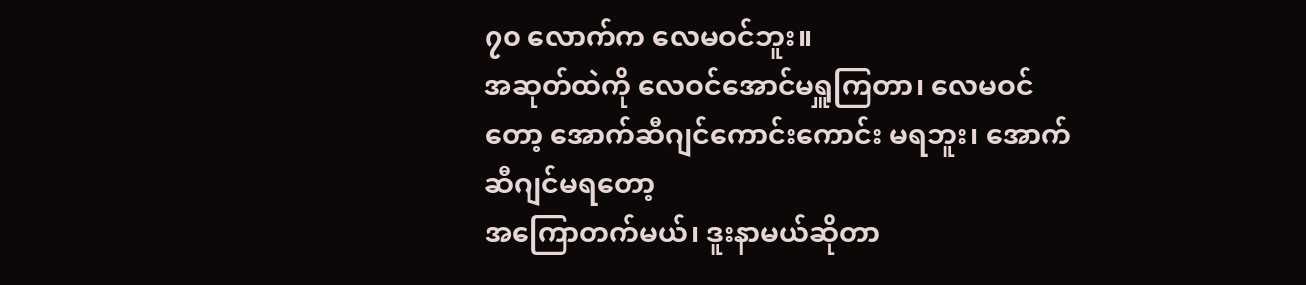၇၀ လောက်က လေမဝင်ဘူး။
အဆုတ်ထဲကို လေဝင်အောင်မရှူကြတာ၊ လေမဝင်တော့ အောက်ဆီဂျင်ကောင်းကောင်း မရဘူး၊ အောက်ဆီဂျင်မရတော့
အကြောတက်မယ်၊ ဒူးနာမယ်ဆိုတာ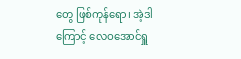တွေ ဖြစ်ကုန်ရော၊ အဲ့ဒါကြောင့် လေဝအောင်ရှူ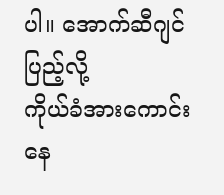ပါ။ အောက်ဆီဂျင်ပြည့်လို့
ကိုယ်ခံအားကောင်းနေ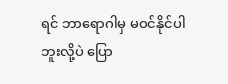ရင် ဘာရောဂါမှ မဝင်နိုင်ပါဘူးလို့ပဲ ပြော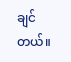ချင်တယ်။